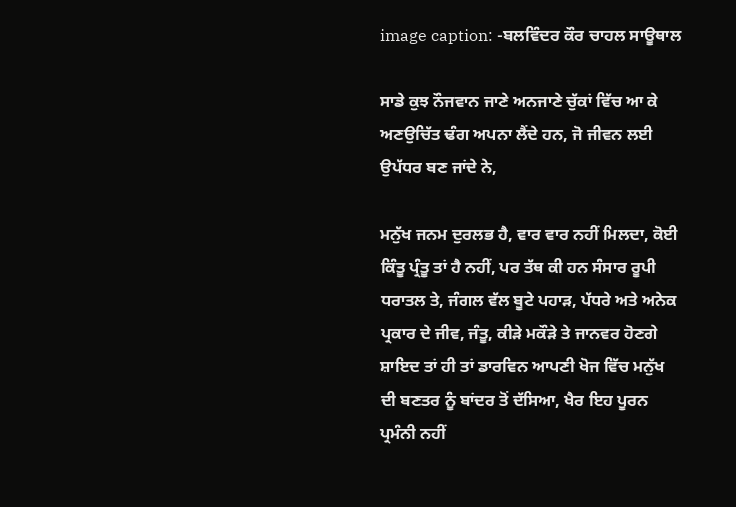image caption: -ਬਲਵਿੰਦਰ ਕੌਰ ਚਾਹਲ ਸਾਊਥਾਲ

ਸਾਡੇ ਕੁਝ ਨੌਜਵਾਨ ਜਾਣੇ ਅਨਜਾਣੇ ਚੁੱਕਾਂ ਵਿੱਚ ਆ ਕੇ ਅਣਉਚਿੱਤ ਢੰਗ ਅਪਨਾ ਲੈਂਦੇ ਹਨ, ਜੋ ਜੀਵਨ ਲਈ ਉਪੱਧਰ ਬਣ ਜਾਂਦੇ ਨੇ,

ਮਨੁੱਖ ਜਨਮ ਦੁਰਲਭ ਹੈ, ਵਾਰ ਵਾਰ ਨਹੀਂ ਮਿਲਦਾ, ਕੋਈ ਕਿੰਤੂ ਪ੍ਰੰਤੂ ਤਾਂ ਹੈ ਨਹੀਂ, ਪਰ ਤੱਥ ਕੀ ਹਨ ਸੰਸਾਰ ਰੂਪੀ ਧਰਾਤਲ ਤੇ, ਜੰਗਲ ਵੱਲ ਬੂਟੇ ਪਹਾੜ, ਪੱਧਰੇ ਅਤੇ ਅਨੇਕ ਪ੍ਰਕਾਰ ਦੇ ਜੀਵ, ਜੰਤੂ, ਕੀੜੇ ਮਕੌੜੇ ਤੇ ਜਾਨਵਰ ਹੋਣਗੇ ਸ਼ਾਇਦ ਤਾਂ ਹੀ ਤਾਂ ਡਾਰਵਿਨ ਆਪਣੀ ਖੋਜ ਵਿੱਚ ਮਨੁੱਖ ਦੀ ਬਣਤਰ ਨੂੰ ਬਾਂਦਰ ਤੋਂ ਦੱਸਿਆ, ਖੈਰ ਇਹ ਪੂਰਨ ਪ੍ਰਮੰਨੀ ਨਹੀਂ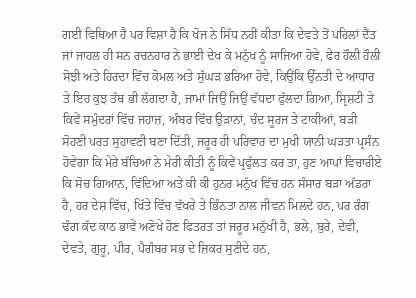ਗਈ ਵਿਥਿਆ ਹੈ ਪਰ ਵਿਸ਼ਾ ਹੈ ਕਿ ਖੋਜ ਨੇ ਸਿੱਧ ਨਹੀਂ ਕੀਤਾ ਕਿ ਦੇਵਤੇ ਤੋਂ ਪਹਿਲਾਂ ਦੈਂਤ ਜਾਂ ਜਾਹਲ ਹੀ ਸਨ ਰਚਨਹਾਰ ਨੇ ਭਾਈ ਦੇਖ ਕੇ ਮਨੁੱਖ ਨੂੰ ਸਾਜਿਆ ਹੋਵੇ, ਫੇਰ ਹੌਲੀ ਹੌਲੀ ਸੋਝੀ ਅਤੇ ਹਿਰਦਾ ਵਿੱਚ ਕੋਮਲ ਅਤੇ ਸੁੱਘੜ ਭਰਿਆ ਹੋਵੇ, ਕਿਉਂਕਿ ਉੱਨਤੀ ਦੇ ਆਧਾਰ ਤੇ ਇਹ ਕੁਝ ਤੱਥ ਭੀ ਲੱਗਦਾ ਹੈ, ਜਾਮਾਂ ਜਿਉਂ ਜਿਉਂ ਵੱਧਦਾ ਫੁੱਲਦਾ ਗਿਆ, ਸ੍ਰਿਸ਼ਟੀ ਤੇ ਕਿਵੇਂ ਸਮੁੰਦਰਾਂ ਵਿੱਚ ਜਹਾਜ਼, ਅੰਬਰ ਵਿੱਚ ਉੜਾਨਾਂ, ਚੰਦ ਸੂਰਜ ਤੇ ਟਾਕੀਆਂ, ਬੜੀ ਸੋਹਣੀ ਪਰਤ ਸੁਹਾਵਣੀ ਬਣਾ ਦਿੱਤੀ, ਜਰੂਰ ਹੀ ਪਰਿਵਾਰ ਦਾ ਮੁਖੀ ਯਾਨੀ ਘੜਤਾ ਪ੍ਰਸੰਨ ਹੋਵੇਗਾ ਕਿ ਮੇਰੇ ਬੱਚਿਆਂ ਨੇ ਮੇਰੀ ਕੀਤੀ ਨੂੰ ਕਿਵੇਂ ਪ੍ਰਫੁੱਲਤ ਕਰ ਤਾ, ਹੁਣ ਆਪਾਂ ਵਿਚਾਰੀਏ ਕਿ ਸੋਚ ਗਿਆਨ, ਵਿੱਦਿਆ ਅਤੇ ਕੀ ਕੀ ਹੁਨਰ ਮਨੁੱਖ ਵਿੱਚ ਹਨ ਸੰਸਾਰ ਬੜਾ ਅੱਡਰਾ ਹੈ, ਹਰ ਦੇਸ਼ ਵਿੱਚ, ਖਿੱਤੇ ਵਿੱਚ ਵੱਖਰੇ ਤੇ ਭਿੰਨਤਾ ਨਾਲ ਜੀਵਨ ਮਿਲਦੇ ਹਨ, ਪਰ ਰੰਗ ਢੰਗ ਕੱਦ ਕਾਠ ਭਾਵੇਂ ਅਣੋਖੇ ਹੋਣ ਫਿਤਰਤ ਤਾਂ ਜਰੂਰ ਮਨੁੱਖੀ ਹੈ, ਭਲੇ, ਬੁਰੇ, ਦੇਵੀ, ਦੇਵਤੇ, ਗੁਰੂ, ਪੀਰ, ਪੈਗੰਬਰ ਸਭ ਦੇ ਜ਼ਿਕਰ ਸੁਣੀਦੇ ਹਨ,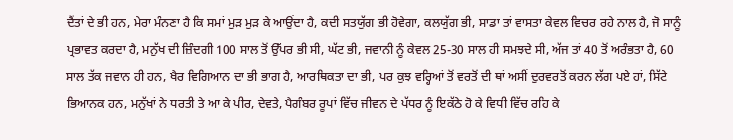ਦੈਂਤਾਂ ਦੇ ਭੀ ਹਨ, ਮੇਰਾ ਮੰਨਣਾ ਹੈ ਕਿ ਸਮਾਂ ਮੁੜ ਮੁੜ ਕੇ ਆਉਂਦਾ ਹੈ, ਕਦੀ ਸਤਯੁੱਗ ਭੀ ਹੋਵੇਗਾ, ਕਲਯੁੱਗ ਭੀ, ਸਾਡਾ ਤਾਂ ਵਾਸਤਾ ਕੇਵਲ ਵਿਚਰ ਰਹੇ ਨਾਲ ਹੈ, ਜੋ ਸਾਨੂੰ ਪ੍ਰਭਾਵਤ ਕਰਦਾ ਹੈ, ਮਨੁੱਖ ਦੀ ਜ਼ਿੰਦਗੀ 100 ਸਾਲ ਤੋਂ ਉੱਪਰ ਭੀ ਸੀ, ਘੱਟ ਭੀ, ਜਵਾਨੀ ਨੂੰ ਕੇਵਲ 25-30 ਸਾਲ ਹੀ ਸਮਝਦੇ ਸੀ, ਅੱਜ ਤਾਂ 40 ਤੋਂ ਅਰੰਭਤਾ ਹੈ, 60 ਸਾਲ ਤੱਕ ਜਵਾਨ ਹੀ ਹਨ, ਖੈਰ ਵਿਗਿਆਨ ਦਾ ਭੀ ਭਾਗ ਹੈ, ਆਰਥਿਕਤਾ ਦਾ ਭੀ, ਪਰ ਕੁਝ ਵਰ੍ਹਿਆਂ ਤੋਂ ਵਰਤੋਂ ਦੀ ਥਾਂ ਅਸੀਂ ਦੁਰਵਰਤੋਂ ਕਰਨ ਲੱਗ ਪਏ ਹਾਂ, ਸਿੱਟੇ ਭਿਆਨਕ ਹਨ, ਮਨੁੱਖਾਂ ਨੇ ਧਰਤੀ ਤੇ ਆ ਕੇ ਪੀਰ, ਦੇਵਤੇ, ਪੈਗੰਬਰ ਰੂਪਾਂ ਵਿੱਚ ਜੀਵਨ ਦੇ ਪੱਧਰ ਨੂੰ ਇਕੱਠੇ ਹੋ ਕੇ ਵਿਧੀ ਵਿੱਚ ਰਹਿ ਕੇ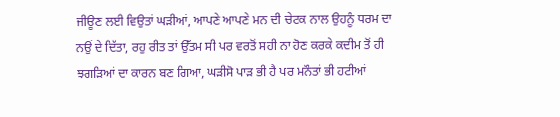ਜੀਊਣ ਲਈ ਵਿਉਤਾਂ ਘੜੀਆਂ, ਆਪਣੇ ਆਪਣੇ ਮਨ ਦੀ ਚੇਟਕ ਨਾਲ ਉਹਨੂੰ ਧਰਮ ਦਾ ਨਉਂ ਦੇ ਦਿੱਤਾ, ਰਹੁ ਰੀਤ ਤਾਂ ਉੱਤਮ ਸੀ ਪਰ ਵਰਤੋਂ ਸਹੀ ਨਾ ਹੋਣ ਕਰਕੇ ਕਦੀਮ ਤੋਂ ਹੀ ਝਗੜਿਆਂ ਦਾ ਕਾਰਨ ਬਣ ਗਿਆ, ਘੜੀਸੋ ਪਾੜ ਭੀ ਹੈ ਪਰ ਮਨੌਤਾਂ ਭੀ ਹਟੀਆਂ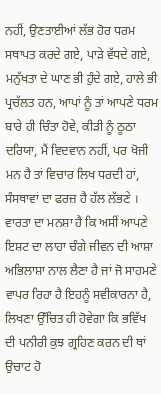ਨਹੀਂ, ਉਣਤਾਈਆਂ ਲੱਭ ਹੋਰ ਧਰਮ ਸਥਾਪਤ ਕਰਦੇ ਗਏ, ਪਾੜੇ ਵੱਧਦੇ ਗਏ, ਮਨੁੱਖਤਾ ਦੇ ਘਾਣ ਭੀ ਹੁੰਦੇ ਗਏ, ਹਾਲੇ ਭੀ ਪ੍ਰਚੱਲਤ ਹਨ, ਆਪਾਂ ਨੂੰ ਤਾਂ ਆਪਣੇ ਧਰਮ ਬਾਰੇ ਹੀ ਚਿੰਤਾ ਹੋਵੇ, ਕੀੜੀ ਨੂੰ ਠੂਠਾ ਦਰਿਯਾ, ਮੈਂ ਵਿਦਵਾਨ ਨਹੀਂ, ਪਰ ਖੋਜੀ ਮਨ ਹੈ ਤਾਂ ਵਿਚਾਰ ਲਿਖ ਧਰਦੀ ਹਾਂ, ਸੰਸਥਾਵਾਂ ਦਾ ਫਰਜ਼ ਹੈ ਹੱਲ ਲੱਭਣੇ ।
ਵਾਰਤਾ ਦਾ ਮਨਸ਼ਾ ਹੈ ਕਿ ਅਸੀਂ ਆਪਣੇ ਇਸ਼ਟ ਦਾ ਲਾਹਾ ਚੰਗੇ ਜੀਵਨ ਦੀ ਆਸ਼ਾ ਅਭਿਲਾਸ਼ਾ ਨਾਲ ਲੈਣਾ ਹੈ ਜਾਂ ਜੋ ਸਾਹਮਣੇ ਵਾਪਰ ਰਿਹਾ ਹੈ ਇਹਨੂੰ ਸਵੀਕਾਰਨਾ ਹੈ, ਲਿਖਣਾ ਉੱਚਿਤ ਹੀ ਹੋਵੇਗਾ ਕਿ ਭਵਿੱਖ ਦੀ ਪਨੀਰੀ ਕੁਝ ਗ੍ਰਹਿਣ ਕਰਨ ਦੀ ਥਾਂ ਉਚਾਟ ਹੋ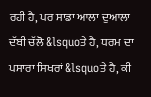ਰਹੀ ਹੈ, ਪਰ ਸਾਡਾ ਆਲਾ ਦੁਆਲਾ ਦੱਬੀ ਚੱਲੋ &lsquoਤੇ ਹੈ, ਧਰਮ ਦਾ ਪਸਾਰਾ ਸਿਖਰਾਂ &lsquoਤੇ ਹੈ, ਕੀ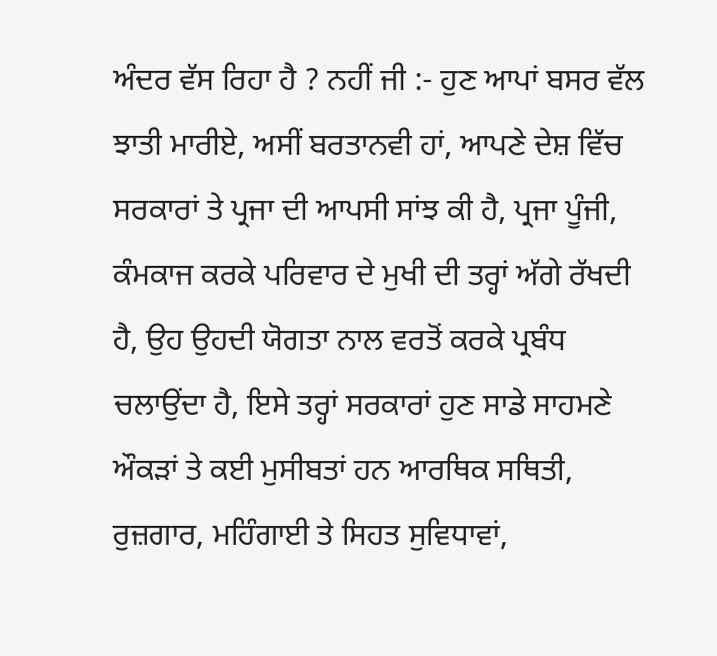ਅੰਦਰ ਵੱਸ ਰਿਹਾ ਹੈ ? ਨਹੀਂ ਜੀ :- ਹੁਣ ਆਪਾਂ ਬਸਰ ਵੱਲ ਝਾਤੀ ਮਾਰੀਏ, ਅਸੀਂ ਬਰਤਾਨਵੀ ਹਾਂ, ਆਪਣੇ ਦੇਸ਼ ਵਿੱਚ ਸਰਕਾਰਾਂ ਤੇ ਪ੍ਰਜਾ ਦੀ ਆਪਸੀ ਸਾਂਝ ਕੀ ਹੈ, ਪ੍ਰਜਾ ਪੂੰਜੀ, ਕੰਮਕਾਜ ਕਰਕੇ ਪਰਿਵਾਰ ਦੇ ਮੁਖੀ ਦੀ ਤਰ੍ਹਾਂ ਅੱਗੇ ਰੱਖਦੀ ਹੈ, ਉਹ ਉਹਦੀ ਯੋਗਤਾ ਨਾਲ ਵਰਤੋਂ ਕਰਕੇ ਪ੍ਰਬੰਧ ਚਲਾਉਂਦਾ ਹੈ, ਇਸੇ ਤਰ੍ਹਾਂ ਸਰਕਾਰਾਂ ਹੁਣ ਸਾਡੇ ਸਾਹਮਣੇ ਔਕੜਾਂ ਤੇ ਕਈ ਮੁਸੀਬਤਾਂ ਹਨ ਆਰਥਿਕ ਸਥਿਤੀ, ਰੁਜ਼ਗਾਰ, ਮਹਿੰਗਾਈ ਤੇ ਸਿਹਤ ਸੁਵਿਧਾਵਾਂ,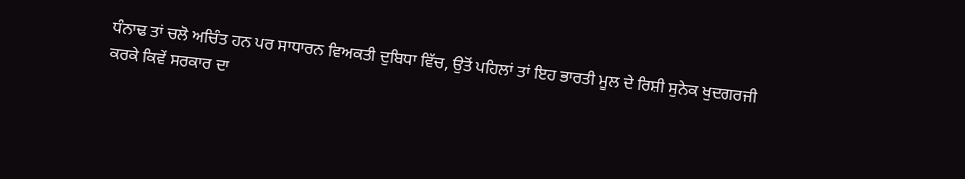ਧੰਨਾਢ ਤਾਂ ਚਲੋ ਅਚਿੰਤ ਹਨ ਪਰ ਸਾਧਾਰਨ ਵਿਅਕਤੀ ਦੁਬਿਧਾ ਵਿੱਚ, ਉਤੋਂ ਪਹਿਲਾਂ ਤਾਂ ਇਹ ਭਾਰਤੀ ਮੂਲ ਦੇ ਰਿਸ਼ੀ ਸੁਨੇਕ ਖੁਦਗਰਜੀ ਕਰਕੇ ਕਿਵੇਂ ਸਰਕਾਰ ਦਾ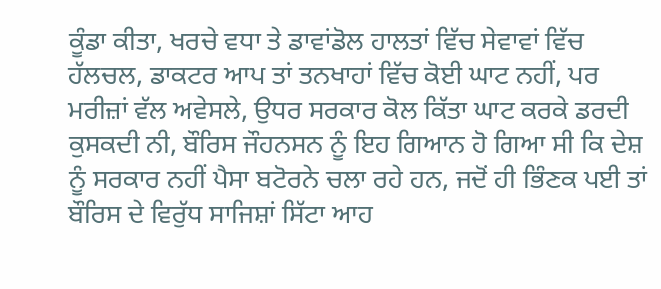ਕੂੰਡਾ ਕੀਤਾ, ਖਰਚੇ ਵਧਾ ਤੇ ਡਾਵਾਂਡੋਲ ਹਾਲਤਾਂ ਵਿੱਚ ਸੇਵਾਵਾਂ ਵਿੱਚ ਹੱਲਚਲ, ਡਾਕਟਰ ਆਪ ਤਾਂ ਤਨਖਾਹਾਂ ਵਿੱਚ ਕੋਈ ਘਾਟ ਨਹੀਂ, ਪਰ ਮਰੀਜ਼ਾਂ ਵੱਲ ਅਵੇਸਲੇ, ਉਧਰ ਸਰਕਾਰ ਕੋਲ ਕਿੱਤਾ ਘਾਟ ਕਰਕੇ ਡਰਦੀ ਕੁਸਕਦੀ ਨੀ, ਬੌਰਿਸ ਜੌਹਨਸਨ ਨੂੰ ਇਹ ਗਿਆਨ ਹੋ ਗਿਆ ਸੀ ਕਿ ਦੇਸ਼ ਨੂੰ ਸਰਕਾਰ ਨਹੀਂ ਪੈਸਾ ਬਟੋਰਨੇ ਚਲਾ ਰਹੇ ਹਨ, ਜਦੋਂ ਹੀ ਭਿੰਣਕ ਪਈ ਤਾਂ ਬੌਰਿਸ ਦੇ ਵਿਰੁੱਧ ਸਾਜਿਸ਼ਾਂ ਸਿੱਟਾ ਆਹ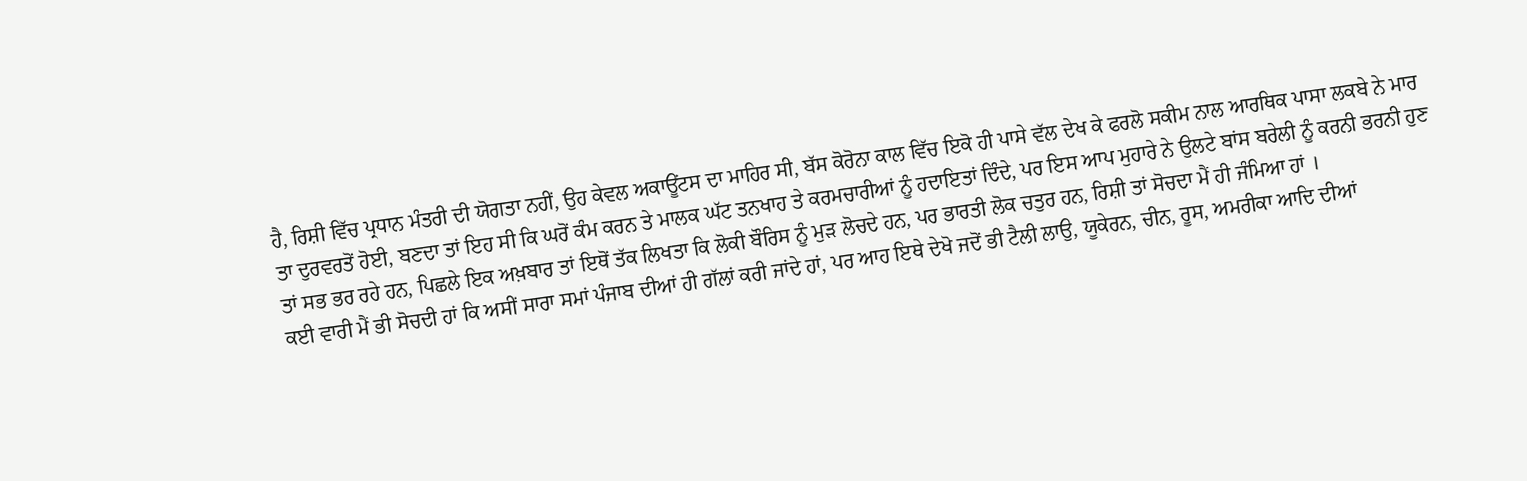ਹੈ, ਰਿਸ਼ੀ ਵਿੱਚ ਪ੍ਰਧਾਨ ਮੰਤਰੀ ਦੀ ਯੋਗਤਾ ਨਹੀਂ, ਉਹ ਕੇਵਲ ਅਕਾਊਂਟਸ ਦਾ ਮਾਹਿਰ ਸੀ, ਬੱਸ ਕੋਰੋਨਾ ਕਾਲ ਵਿੱਚ ਇਕੋ ਹੀ ਪਾਸੇ ਵੱਲ ਦੇਖ ਕੇ ਫਰਲੋ ਸਕੀਮ ਨਾਲ ਆਰਥਿਕ ਪਾਸਾ ਲਕਬੇ ਨੇ ਮਾਰ ਤਾ ਦੁਰਵਰਤੋਂ ਹੋਈ, ਬਣਦਾ ਤਾਂ ਇਹ ਸੀ ਕਿ ਘਰੋਂ ਕੰਮ ਕਰਨ ਤੇ ਮਾਲਕ ਘੱਟ ਤਨਖਾਹ ਤੇ ਕਰਮਚਾਰੀਆਂ ਨੂੰ ਹਦਾਇਤਾਂ ਦਿੰਦੇ, ਪਰ ਇਸ ਆਪ ਮੁਹਾਰੇ ਨੇ ਉਲਟੇ ਬਾਂਸ ਬਰੇਲੀ ਨੂੰ ਕਰਨੀ ਭਰਨੀ ਹੁਣ ਤਾਂ ਸਭ ਭਰ ਰਹੇ ਹਨ, ਪਿਛਲੇ ਇਕ ਅਖ਼ਬਾਰ ਤਾਂ ਇਥੋਂ ਤੱਕ ਲਿਖਤਾ ਕਿ ਲੋਕੀ ਬੌਰਿਸ ਨੂੰ ਮੁੜ ਲੋਚਦੇ ਹਨ, ਪਰ ਭਾਰਤੀ ਲੋਕ ਚਤੁਰ ਹਨ, ਰਿਸ਼ੀ ਤਾਂ ਸੋਚਦਾ ਮੈਂ ਹੀ ਜੰਮਿਆ ਹਾਂ ।
ਕਈ ਵਾਰੀ ਮੈਂ ਭੀ ਸੋਚਦੀ ਹਾਂ ਕਿ ਅਸੀਂ ਸਾਰਾ ਸਮਾਂ ਪੰਜਾਬ ਦੀਆਂ ਹੀ ਗੱਲਾਂ ਕਰੀ ਜਾਂਦੇ ਹਾਂ, ਪਰ ਆਹ ਇਥੇ ਦੇਖੋ ਜਦੋਂ ਭੀ ਟੈਲੀ ਲਾਉ, ਯੂਕੇਰਨ, ਚੀਨ, ਰੂਸ, ਅਮਰੀਕਾ ਆਦਿ ਦੀਆਂ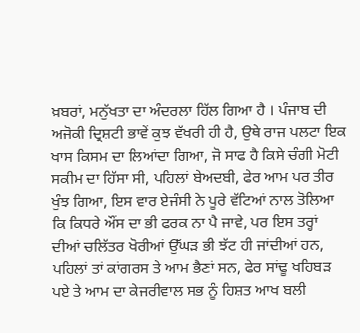ਖ਼ਬਰਾਂ, ਮਨੁੱਖਤਾ ਦਾ ਅੰਦਰਲਾ ਹਿੱਲ ਗਿਆ ਹੈ । ਪੰਜਾਬ ਦੀ ਅਜੋਕੀ ਦ੍ਰਿਸ਼ਟੀ ਭਾਵੇਂ ਕੁਝ ਵੱਖਰੀ ਹੀ ਹੈ, ਉਥੇ ਰਾਜ ਪਲਟਾ ਇਕ ਖਾਸ ਕਿਸਮ ਦਾ ਲਿਆਂਦਾ ਗਿਆ, ਜੋ ਸਾਫ ਹੈ ਕਿਸੇ ਚੰਗੀ ਮੋਟੀ ਸਕੀਮ ਦਾ ਹਿੱਸਾ ਸੀ, ਪਹਿਲਾਂ ਬੇਅਦਬੀ, ਫੇਰ ਆਮ ਪਰ ਤੀਰ ਖੁੰਝ ਗਿਆ, ਇਸ ਵਾਰ ਏਜੰਸੀ ਨੇ ਪੂਰੇ ਵੱਟਿਆਂ ਨਾਲ ਤੋਲਿਆ ਕਿ ਕਿਧਰੇ ਔਂਸ ਦਾ ਭੀ ਫਰਕ ਨਾ ਪੈ ਜਾਵੇ, ਪਰ ਇਸ ਤਰ੍ਹਾਂ ਦੀਆਂ ਚਲਿੱਤਰ ਖੋਰੀਆਂ ਉੱਘੜ ਭੀ ਝੱਟ ਹੀ ਜਾਂਦੀਆਂ ਹਨ, ਪਹਿਲਾਂ ਤਾਂ ਕਾਂਗਰਸ ਤੇ ਆਮ ਭੈਣਾਂ ਸਨ, ਫੇਰ ਸਾਂਢੂ ਖਹਿਬੜ ਪਏ ਤੇ ਆਮ ਦਾ ਕੇਜਰੀਵਾਲ ਸਭ ਨੂੰ ਹਿਸ਼ਤ ਆਖ ਬਲੀ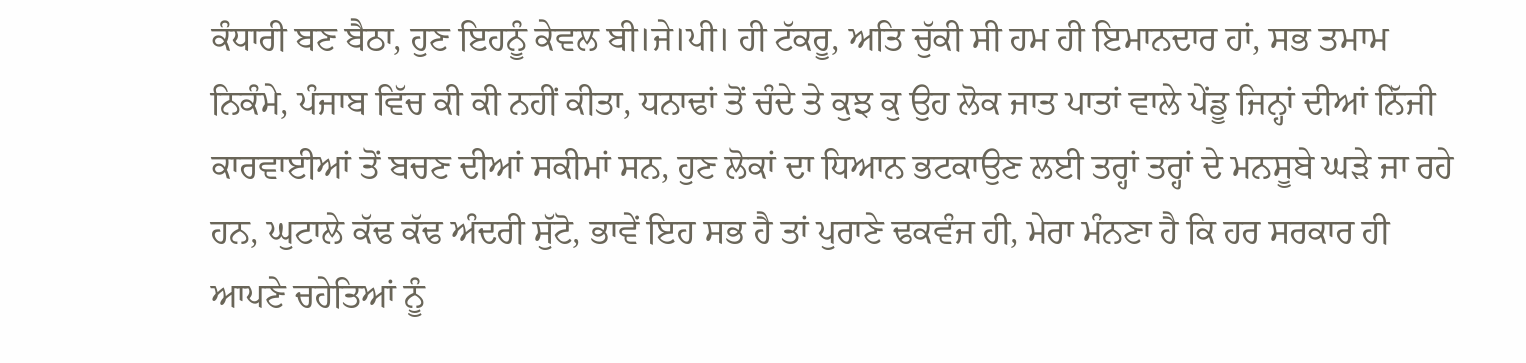ਕੰਧਾਰੀ ਬਣ ਬੈਠਾ, ਹੁਣ ਇਹਨੂੰ ਕੇਵਲ ਬੀ।ਜੇ।ਪੀ। ਹੀ ਟੱਕਰੂ, ਅਤਿ ਚੁੱਕੀ ਸੀ ਹਮ ਹੀ ਇਮਾਨਦਾਰ ਹਾਂ, ਸਭ ਤਮਾਮ ਨਿਕੰਮੇ, ਪੰਜਾਬ ਵਿੱਚ ਕੀ ਕੀ ਨਹੀਂ ਕੀਤਾ, ਧਨਾਢਾਂ ਤੋਂ ਚੰਦੇ ਤੇ ਕੁਝ ਕੁ ਉਹ ਲੋਕ ਜਾਤ ਪਾਤਾਂ ਵਾਲੇ ਪੇਂਡੂ ਜਿਨ੍ਹਾਂ ਦੀਆਂ ਨਿੱਜੀ ਕਾਰਵਾਈਆਂ ਤੋਂ ਬਚਣ ਦੀਆਂ ਸਕੀਮਾਂ ਸਨ, ਹੁਣ ਲੋਕਾਂ ਦਾ ਧਿਆਨ ਭਟਕਾਉਣ ਲਈ ਤਰ੍ਹਾਂ ਤਰ੍ਹਾਂ ਦੇ ਮਨਸੂਬੇ ਘੜੇ ਜਾ ਰਹੇ ਹਨ, ਘੁਟਾਲੇ ਕੱਢ ਕੱਢ ਅੰਦਰੀ ਸੁੱਟੋ, ਭਾਵੇਂ ਇਹ ਸਭ ਹੈ ਤਾਂ ਪੁਰਾਣੇ ਢਕਵੰਜ ਹੀ, ਮੇਰਾ ਮੰਨਣਾ ਹੈ ਕਿ ਹਰ ਸਰਕਾਰ ਹੀ ਆਪਣੇ ਚਹੇਤਿਆਂ ਨੂੰ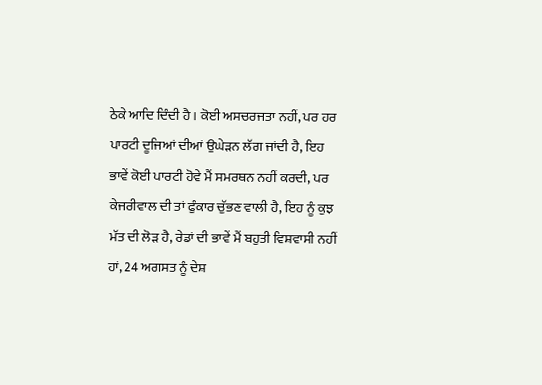ਠੇਕੇ ਆਦਿ ਦਿੰਦੀ ਹੈ । ਕੋਈ ਅਸਚਰਜਤਾ ਨਹੀਂ, ਪਰ ਹਰ ਪਾਰਟੀ ਦੂਜਿਆਂ ਦੀਆਂ ਉਘੇੜਨ ਲੱਗ ਜਾਂਦੀ ਹੈ, ਇਹ ਭਾਵੇਂ ਕੋਈ ਪਾਰਟੀ ਹੋਵੇ ਮੈਂ ਸਮਰਥਨ ਨਹੀਂ ਕਰਦੀ, ਪਰ ਕੇਜਰੀਵਾਲ ਦੀ ਤਾਂ ਫੁੰਕਾਰ ਚੁੱਭਣ ਵਾਲੀ ਹੈ, ਇਹ ਨੂੰ ਕੁਝ ਮੱਤ ਦੀ ਲੋੜ ਹੈ, ਰੇਡਾਂ ਦੀ ਭਾਵੇਂ ਮੈਂ ਬਹੁਤੀ ਵਿਸ਼ਵਾਸੀ ਨਹੀਂ ਹਾਂ, 24 ਅਗਸਤ ਨੂੰ ਦੇਸ਼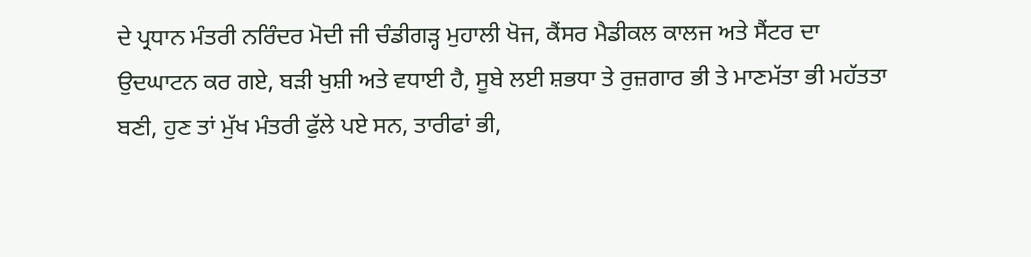ਦੇ ਪ੍ਰਧਾਨ ਮੰਤਰੀ ਨਰਿੰਦਰ ਮੋਦੀ ਜੀ ਚੰਡੀਗੜ੍ਹ ਮੁਹਾਲੀ ਖੋਜ, ਕੈਂਸਰ ਮੈਡੀਕਲ ਕਾਲਜ ਅਤੇ ਸੈਂਟਰ ਦਾ ਉਦਘਾਟਨ ਕਰ ਗਏ, ਬੜੀ ਖੁਸ਼ੀ ਅਤੇ ਵਧਾਈ ਹੈ, ਸੂਬੇ ਲਈ ਸ਼ਭਧਾ ਤੇ ਰੁਜ਼ਗਾਰ ਭੀ ਤੇ ਮਾਣਮੱਤਾ ਭੀ ਮਹੱਤਤਾ ਬਣੀ, ਹੁਣ ਤਾਂ ਮੁੱਖ ਮੰਤਰੀ ਫੁੱਲੇ ਪਏ ਸਨ, ਤਾਰੀਫਾਂ ਭੀ,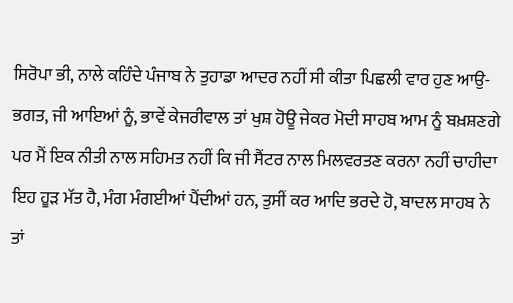ਸਿਰੋਪਾ ਭੀ, ਨਾਲੇ ਕਹਿੰਦੇ ਪੰਜਾਬ ਨੇ ਤੁਹਾਡਾ ਆਦਰ ਨਹੀਂ ਸੀ ਕੀਤਾ ਪਿਛਲੀ ਵਾਰ ਹੁਣ ਆਉ-ਭਗਤ, ਜੀ ਆਇਆਂ ਨੂੰ, ਭਾਵੇਂ ਕੇਜਰੀਵਾਲ ਤਾਂ ਖੁਸ਼ ਹੋਊ ਜੇਕਰ ਮੋਦੀ ਸਾਹਬ ਆਮ ਨੂੰ ਬਖ਼ਸ਼ਣਗੇ ਪਰ ਮੈਂ ਇਕ ਨੀਤੀ ਨਾਲ ਸਹਿਮਤ ਨਹੀਂ ਕਿ ਜੀ ਸੈਂਟਰ ਨਾਲ ਮਿਲਵਰਤਣ ਕਰਨਾ ਨਹੀਂ ਚਾਹੀਦਾ ਇਹ ਹੂੜ ਮੱਤ ਹੈ, ਮੰਗ ਮੰਗਈਆਂ ਪੈਂਦੀਆਂ ਹਨ, ਤੁਸੀਂ ਕਰ ਆਦਿ ਭਰਦੇ ਹੋ, ਬਾਦਲ ਸਾਹਬ ਨੇ ਤਾਂ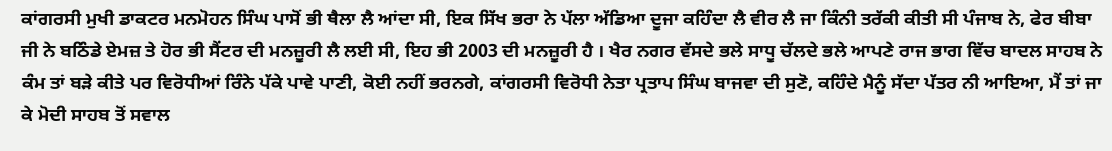ਕਾਂਗਰਸੀ ਮੁਖੀ ਡਾਕਟਰ ਮਨਮੋਹਨ ਸਿੰਘ ਪਾਸੋਂ ਭੀ ਥੈਲਾ ਲੈ ਆਂਦਾ ਸੀ, ਇਕ ਸਿੱਖ ਭਰਾ ਨੇ ਪੱਲਾ ਅੱਡਿਆ ਦੂਜਾ ਕਹਿੰਦਾ ਲੈ ਵੀਰ ਲੈ ਜਾ ਕਿੰਨੀ ਤਰੱਕੀ ਕੀਤੀ ਸੀ ਪੰਜਾਬ ਨੇ, ਫੇਰ ਬੀਬਾ ਜੀ ਨੇ ਬਠਿੰਡੇ ਏਮਜ਼ ਤੇ ਹੋਰ ਭੀ ਸੈਂਟਰ ਦੀ ਮਨਜ਼ੂਰੀ ਲੈ ਲਈ ਸੀ, ਇਹ ਭੀ 2003 ਦੀ ਮਨਜ਼ੂਰੀ ਹੈ । ਖੈਰ ਨਗਰ ਵੱਸਦੇ ਭਲੇ ਸਾਧੂ ਚੱਲਦੇ ਭਲੇ ਆਪਣੇ ਰਾਜ ਭਾਗ ਵਿੱਚ ਬਾਦਲ ਸਾਹਬ ਨੇ ਕੰਮ ਤਾਂ ਬੜੇ ਕੀਤੇ ਪਰ ਵਿਰੋਧੀਆਂ ਰਿੰਨੇ ਪੱਕੇ ਪਾਵੇ ਪਾਣੀ, ਕੋਈ ਨਹੀਂ ਭਰਨਗੇ, ਕਾਂਗਰਸੀ ਵਿਰੋਧੀ ਨੇਤਾ ਪ੍ਰਤਾਪ ਸਿੰਘ ਬਾਜਵਾ ਦੀ ਸੁਣੋ, ਕਹਿੰਦੇ ਮੈਨੂੰ ਸੱਦਾ ਪੱਤਰ ਨੀ ਆਇਆ, ਮੈਂ ਤਾਂ ਜਾ ਕੇ ਮੋਦੀ ਸਾਹਬ ਤੋਂ ਸਵਾਲ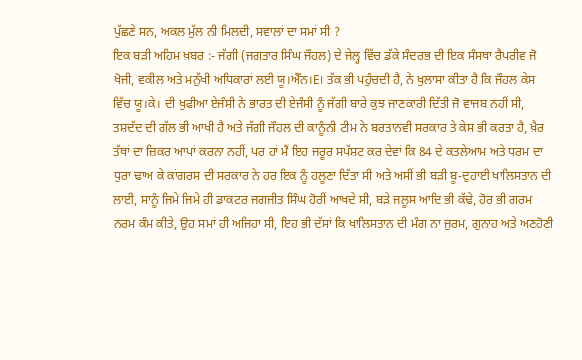ਪੁੱਛਣੇ ਸਨ, ਅਕਲ ਮੁੱਲ ਨੀ ਮਿਲਦੀ, ਸਵਾਲਾਂ ਦਾ ਸਮਾਂ ਸੀ ?
ਇਕ ਬੜੀ ਅਹਿਮ ਖ਼ਬਰ :- ਜੱਗੀ (ਜਗਤਾਰ ਸਿੰਘ ਜੌਹਲ) ਦੇ ਜੇਲ੍ਹ ਵਿੱਚ ਡੱਕੇ ਸੰਦਰਭ ਦੀ ਇਕ ਸੰਸਥਾ ਰੈਪਰੀਵ ਜੋ ਖੋਜੀ, ਵਕੀਲ ਅਤੇ ਮਨੁੱਖੀ ਅਧਿਕਾਰਾਂ ਲਈ ਯੂ।ਐੱਨ।E। ਤੱਕ ਭੀ ਪਹੁੰਚਦੀ ਹੈ, ਨੇ ਖੁਲਾਸਾ ਕੀਤਾ ਹੈ ਕਿ ਜੌਹਲ ਕੇਸ ਵਿੱਚ ਯੂ।ਕੇ। ਦੀ ਖੁਫੀਆ ਏਜੰਸੀ ਨੇ ਭਾਰਤ ਦੀ ਏਜੰਸੀ ਨੂੰ ਜੱਗੀ ਬਾਰੇ ਕੁਝ ਜਾਣਕਾਰੀ ਦਿੱਤੀ ਜੋ ਵਾਜਬ ਨਹੀਂ ਸੀ, ਤਸ਼ਦੱਦ ਦੀ ਗੱਲ ਭੀ ਆਖੀ ਹੈ ਅਤੇ ਜੱਗੀ ਜੌਹਲ ਦੀ ਕਾਨੂੰਨੀ ਟੀਮ ਨੇ ਬਰਤਾਨਵੀ ਸਰਕਾਰ ਤੇ ਕੇਸ ਭੀ ਕਰਤਾ ਹੈ, ਖ਼ੈਰ ਤੱਥਾਂ ਦਾ ਜ਼ਿਕਰ ਆਪਾਂ ਕਰਨਾ ਨਹੀਂ, ਪਰ ਹਾਂ ਮੈਂ ਇਹ ਜਰੂਰ ਸਪੱਸ਼ਟ ਕਰ ਦੇਵਾਂ ਕਿ 84 ਦੇ ਕਤਲੇਆਮ ਅਤੇ ਧਰਮ ਦਾ ਧੁਰਾ ਢਾਅ ਕੇ ਕਾਂਗਰਸ ਦੀ ਸਰਕਾਰ ਨੇ ਹਰ ਇਕ ਨੂੰ ਹਲੂਣਾ ਦਿੱਤਾ ਸੀ ਅਤੇ ਅਸੀਂ ਭੀ ਬੜੀ ਬੂ-ਦੁਹਾਈ ਖਾਲਿਸਤਾਨ ਦੀ ਲਾਈ, ਸਾਨੂੰ ਜਿਮੇ ਜਿਮੇ ਹੀ ਡਾਕਟਰ ਜਗਜੀਤ ਸਿੰਘ ਹੋਰੀਂ ਆਖਦੇ ਸੀ, ਬੜੇ ਜਲੂਸ ਆਦਿ ਭੀ ਕੱਢੇ, ਹੋਰ ਭੀ ਗਰਮ ਨਰਮ ਕੰਮ ਕੀਤੇ, ਉਹ ਸਮਾਂ ਹੀ ਅਜਿਹਾ ਸੀ, ਇਹ ਭੀ ਦੱਸਾਂ ਕਿ ਖਾਲਿਸਤਾਨ ਦੀ ਮੰਗ ਨਾ ਜੁਰਮ, ਗੁਨਾਹ ਅਤੇ ਅਣਹੋਣੀ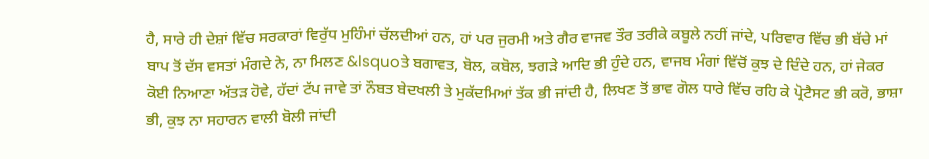ਹੈ, ਸਾਰੇ ਹੀ ਦੇਸ਼ਾਂ ਵਿੱਚ ਸਰਕਾਰਾਂ ਵਿਰੁੱਧ ਮੁਹਿੰਮਾਂ ਚੱਲਦੀਆਂ ਹਨ, ਹਾਂ ਪਰ ਜੁਰਮੀ ਅਤੇ ਗੈਰ ਵਾਜਵ ਤੌਰ ਤਰੀਕੇ ਕਬੂਲੇ ਨਹੀਂ ਜਾਂਦੇ, ਪਰਿਵਾਰ ਵਿੱਚ ਭੀ ਬੱਚੇ ਮਾਂ ਬਾਪ ਤੋਂ ਦੱਸ ਵਸਤਾਂ ਮੰਗਦੇ ਨੇ, ਨਾ ਮਿਲਣ &lsquoਤੇ ਬਗਾਵਤ, ਬੋਲ, ਕਬੋਲ, ਝਗੜੇ ਆਦਿ ਭੀ ਹੁੰਦੇ ਹਨ, ਵਾਜਬ ਮੰਗਾਂ ਵਿੱਚੋਂ ਕੁਝ ਦੇ ਦਿੰਦੇ ਹਨ, ਹਾਂ ਜੇਕਰ ਕੋਈ ਨਿਆਣਾ ਅੱਤੜ ਹੋਵੇ, ਹੱਦਾਂ ਟੱਪ ਜਾਵੇ ਤਾਂ ਨੌਬਤ ਬੇਦਖਲੀ ਤੇ ਮੁਕੱਦਮਿਆਂ ਤੱਕ ਭੀ ਜਾਂਦੀ ਹੈ, ਲਿਖਣ ਤੋਂ ਭਾਵ ਗੋਲ ਧਾਰੇ ਵਿੱਚ ਰਹਿ ਕੇ ਪ੍ਰੋਟੈਸਟ ਭੀ ਕਰੋ, ਭਾਸ਼ਾ ਭੀ, ਕੁਝ ਨਾ ਸਹਾਰਨ ਵਾਲੀ ਬੋਲੀ ਜਾਂਦੀ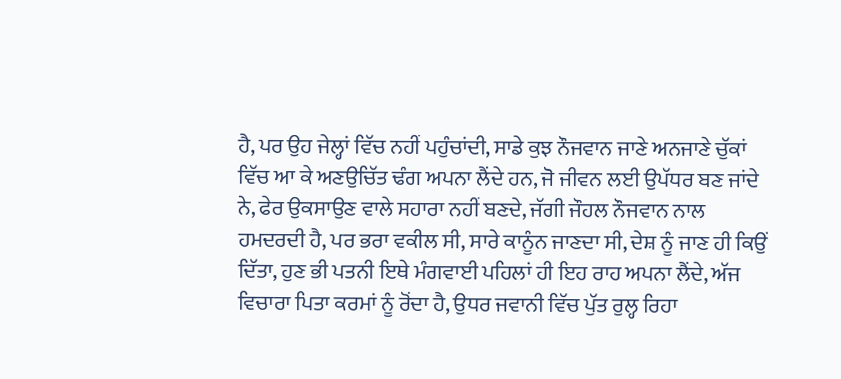ਹੈ, ਪਰ ਉਹ ਜੇਲ੍ਹਾਂ ਵਿੱਚ ਨਹੀਂ ਪਹੁੰਚਾਂਦੀ, ਸਾਡੇ ਕੁਝ ਨੌਜਵਾਨ ਜਾਣੇ ਅਨਜਾਣੇ ਚੁੱਕਾਂ ਵਿੱਚ ਆ ਕੇ ਅਣਉਚਿੱਤ ਢੰਗ ਅਪਨਾ ਲੈਂਦੇ ਹਨ, ਜੋ ਜੀਵਨ ਲਈ ਉਪੱਧਰ ਬਣ ਜਾਂਦੇ ਨੇ, ਫੇਰ ਉਕਸਾਉਣ ਵਾਲੇ ਸਹਾਰਾ ਨਹੀਂ ਬਣਦੇ, ਜੱਗੀ ਜੌਹਲ ਨੌਜਵਾਨ ਨਾਲ ਹਮਦਰਦੀ ਹੈ, ਪਰ ਭਰਾ ਵਕੀਲ ਸੀ, ਸਾਰੇ ਕਾਨੂੰਨ ਜਾਣਦਾ ਸੀ, ਦੇਸ਼ ਨੂੰ ਜਾਣ ਹੀ ਕਿਉਂ ਦਿੱਤਾ, ਹੁਣ ਭੀ ਪਤਨੀ ਇਥੇ ਮੰਗਵਾਈ ਪਹਿਲਾਂ ਹੀ ਇਹ ਰਾਹ ਅਪਨਾ ਲੈਂਦੇ, ਅੱਜ ਵਿਚਾਰਾ ਪਿਤਾ ਕਰਮਾਂ ਨੂੰ ਰੋਂਦਾ ਹੈ, ਉਧਰ ਜਵਾਨੀ ਵਿੱਚ ਪੁੱਤ ਰੁਲ੍ਹ ਰਿਹਾ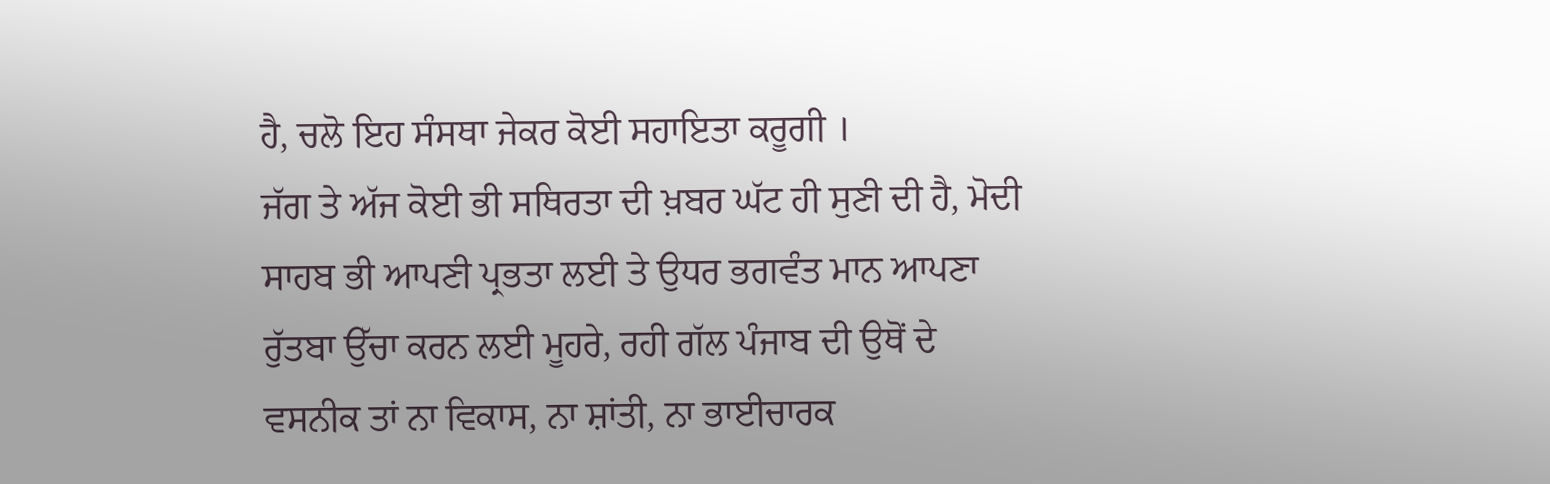ਹੈ, ਚਲੋ ਇਹ ਸੰਸਥਾ ਜੇਕਰ ਕੋਈ ਸਹਾਇਤਾ ਕਰੂਗੀ ।
ਜੱਗ ਤੇ ਅੱਜ ਕੋਈ ਭੀ ਸਥਿਰਤਾ ਦੀ ਖ਼ਬਰ ਘੱਟ ਹੀ ਸੁਣੀ ਦੀ ਹੈ, ਮੋਦੀ ਸਾਹਬ ਭੀ ਆਪਣੀ ਪ੍ਰਭਤਾ ਲਈ ਤੇ ਉਧਰ ਭਗਵੰਤ ਮਾਨ ਆਪਣਾ ਰੁੱਤਬਾ ਉੱਚਾ ਕਰਨ ਲਈ ਮੂਹਰੇ, ਰਹੀ ਗੱਲ ਪੰਜਾਬ ਦੀ ਉਥੋਂ ਦੇ ਵਸਨੀਕ ਤਾਂ ਨਾ ਵਿਕਾਸ, ਨਾ ਸ਼ਾਂਤੀ, ਨਾ ਭਾਈਚਾਰਕ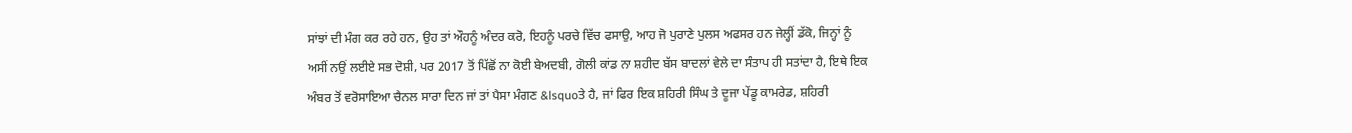ਸਾਂਝਾਂ ਦੀ ਮੰਗ ਕਰ ਰਹੇ ਹਨ, ਉਹ ਤਾਂ ਔਹਨੂੰ ਅੰਦਰ ਕਰੋ, ਇਹਨੂੰ ਪਰਚੇ ਵਿੱਚ ਫਸਾਉ, ਆਹ ਜੋ ਪੁਰਾਣੇ ਪੁਲਸ ਅਫਸਰ ਹਨ ਜੇਲ੍ਹੀਂ ਡੱਕੋ, ਜਿਨ੍ਹਾਂ ਨੂੰ ਅਸੀਂ ਨਉਂ ਲਈਏ ਸਭ ਦੋਸ਼ੀ, ਪਰ 2017 ਤੋਂ ਪਿੱਛੋਂ ਨਾ ਕੋਈ ਬੇਅਦਬੀ, ਗੋਲੀ ਕਾਂਡ ਨਾ ਸ਼ਹੀਦ ਬੱਸ ਬਾਦਲਾਂ ਵੇਲੇ ਦਾ ਸੰਤਾਪ ਹੀ ਸਤਾਂਦਾ ਹੈ, ਇਥੇ ਇਕ ਅੰਬਰ ਤੋਂ ਵਰੋਸਾਇਆ ਚੈਨਲ ਸਾਰਾ ਦਿਨ ਜਾਂ ਤਾਂ ਪੈਸਾ ਮੰਗਣ &lsquoਤੇ ਹੈ, ਜਾਂ ਫਿਰ ਇਕ ਸ਼ਹਿਰੀ ਸਿੰਘ ਤੇ ਦੂਜਾ ਪੇਂਡੂ ਕਾਮਰੇਡ, ਸ਼ਹਿਰੀ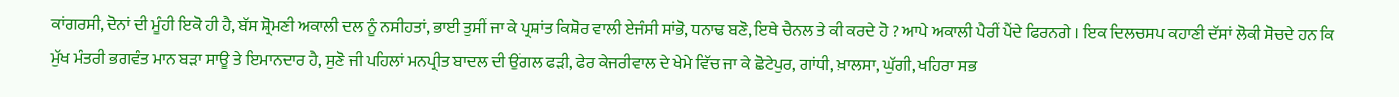ਕਾਂਗਰਸੀ, ਦੋਨਾਂ ਦੀ ਮੂੰਹੀ ਇਕੋ ਹੀ ਹੈ, ਬੱਸ ਸ਼੍ਰੋਮਣੀ ਅਕਾਲੀ ਦਲ ਨੂੰ ਨਸੀਹਤਾਂ, ਭਾਈ ਤੁਸੀਂ ਜਾ ਕੇ ਪ੍ਰਸ਼ਾਂਤ ਕਿਸ਼ੋਰ ਵਾਲੀ ਏਜੰਸੀ ਸਾਂਭੋ, ਧਨਾਢ ਬਣੋ, ਇਥੇ ਚੈਨਲ ਤੇ ਕੀ ਕਰਦੇ ਹੋ ? ਆਪੇ ਅਕਾਲੀ ਪੈਰੀਂ ਪੈਂਦੇ ਫਿਰਨਗੇ । ਇਕ ਦਿਲਚਸਪ ਕਹਾਣੀ ਦੱਸਾਂ ਲੋਕੀ ਸੋਚਦੇ ਹਨ ਕਿ ਮੁੱਖ ਮੰਤਰੀ ਭਗਵੰਤ ਮਾਨ ਬੜਾ ਸਾਊ ਤੇ ਇਮਾਨਦਾਰ ਹੈ, ਸੁਣੋ ਜੀ ਪਹਿਲਾਂ ਮਨਪ੍ਰੀਤ ਬਾਦਲ ਦੀ ਉਂਗਲ ਫੜੀ, ਫੇਰ ਕੇਜਰੀਵਾਲ ਦੇ ਖੇਮੇ ਵਿੱਚ ਜਾ ਕੇ ਛੋਟੇਪੁਰ, ਗਾਂਧੀ, ਖ਼ਾਲਸਾ, ਘੁੱਗੀ, ਖਹਿਰਾ ਸਭ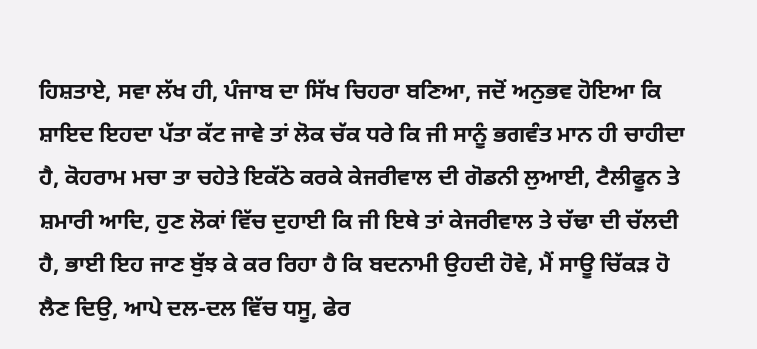ਹਿਸ਼ਤਾਏ, ਸਵਾ ਲੱਖ ਹੀ, ਪੰਜਾਬ ਦਾ ਸਿੱਖ ਚਿਹਰਾ ਬਣਿਆ, ਜਦੋਂ ਅਨੁਭਵ ਹੋਇਆ ਕਿ ਸ਼ਾਇਦ ਇਹਦਾ ਪੱਤਾ ਕੱਟ ਜਾਵੇ ਤਾਂ ਲੋਕ ਚੱਕ ਧਰੇ ਕਿ ਜੀ ਸਾਨੂੰ ਭਗਵੰਤ ਮਾਨ ਹੀ ਚਾਹੀਦਾ ਹੈ, ਕੋਹਰਾਮ ਮਚਾ ਤਾ ਚਹੇਤੇ ਇਕੱਠੇ ਕਰਕੇ ਕੇਜਰੀਵਾਲ ਦੀ ਗੋਡਨੀ ਲੁਆਈ, ਟੈਲੀਫੂਨ ਤੇ ਸ਼ਮਾਰੀ ਆਦਿ, ਹੁਣ ਲੋਕਾਂ ਵਿੱਚ ਦੁਹਾਈ ਕਿ ਜੀ ਇਥੇ ਤਾਂ ਕੇਜਰੀਵਾਲ ਤੇ ਚੱਢਾ ਦੀ ਚੱਲਦੀ ਹੈ, ਭਾਈ ਇਹ ਜਾਣ ਬੁੱਝ ਕੇ ਕਰ ਰਿਹਾ ਹੈ ਕਿ ਬਦਨਾਮੀ ਉਹਦੀ ਹੋਵੇ, ਮੈਂ ਸਾਊ ਚਿੱਕੜ ਹੋ ਲੈਣ ਦਿਉ, ਆਪੇ ਦਲ-ਦਲ ਵਿੱਚ ਧਸੂ, ਫੇਰ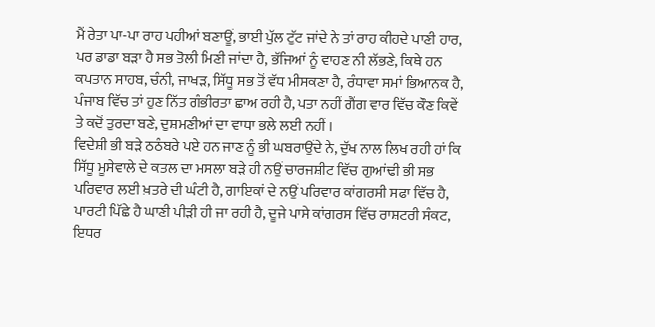ਮੈਂ ਰੇਤਾ ਪਾ-ਪਾ ਰਾਹ ਪਹੀਆਂ ਬਣਾਊਂ, ਭਾਈ ਪੁੱਲ ਟੁੱਟ ਜਾਂਦੇ ਨੇ ਤਾਂ ਰਾਹ ਕੀਹਦੇ ਪਾਣੀ ਹਾਰ, ਪਰ ਡਾਡਾ ਬੜਾ ਹੈ ਸਭ ਤੋਲੀ ਮਿਣੀ ਜਾਂਦਾ ਹੈ, ਭੱਜਿਆਂ ਨੂੰ ਵਾਹਣ ਨੀ ਲੱਭਣੇ, ਕਿਥੇ ਹਨ ਕਪਤਾਨ ਸਾਹਬ, ਚੰਨੀ, ਜਾਖੜ, ਸਿੱਧੂ ਸਭ ਤੋਂ ਵੱਧ ਮੀਸਕਣਾ ਹੈ, ਰੰਧਾਵਾ ਸਮਾਂ ਭਿਆਨਕ ਹੈ, ਪੰਜਾਬ ਵਿੱਚ ਤਾਂ ਹੁਣ ਨਿੱਤ ਗੰਭੀਰਤਾ ਛਾਅ ਰਹੀ ਹੈ, ਪਤਾ ਨਹੀਂ ਗੈਂਗ ਵਾਰ ਵਿੱਚ ਕੌਣ ਕਿਵੇਂ ਤੇ ਕਦੋਂ ਤੁਰਦਾ ਬਣੇ, ਦੁਸ਼ਮਣੀਆਂ ਦਾ ਵਾਧਾ ਭਲੇ ਲਈ ਨਹੀਂ ।
ਵਿਦੇਸ਼ੀ ਭੀ ਬੜੇ ਠਠੰਬਰੇ ਪਏ ਹਨ ਜਾਣ ਨੂੰ ਭੀ ਘਬਰਾਉਂਦੇ ਨੇ, ਦੁੱਖ ਨਾਲ ਲਿਖ ਰਹੀ ਹਾਂ ਕਿ ਸਿੱਧੂ ਮੂਸੇਵਾਲੇ ਦੇ ਕਤਲ ਦਾ ਮਸਲਾ ਬੜੇ ਹੀ ਨਉਂ ਚਾਰਜਸ਼ੀਟ ਵਿੱਚ ਗੁਆਂਢੀ ਭੀ ਸਭ ਪਰਿਵਾਰ ਲਈ ਖ਼ਤਰੇ ਦੀ ਘੰਟੀ ਹੈ, ਗਾਇਕਾਂ ਦੇ ਨਉਂ ਪਰਿਵਾਰ ਕਾਂਗਰਸੀ ਸਫਾ ਵਿੱਚ ਹੈ, ਪਾਰਟੀ ਪਿੱਛੇ ਹੈ ਘਾਣੀ ਪੀੜੀ ਹੀ ਜਾ ਰਹੀ ਹੈ, ਦੂਜੇ ਪਾਸੇ ਕਾਂਗਰਸ ਵਿੱਚ ਰਾਸ਼ਟਰੀ ਸੰਕਟ, ਇਧਰ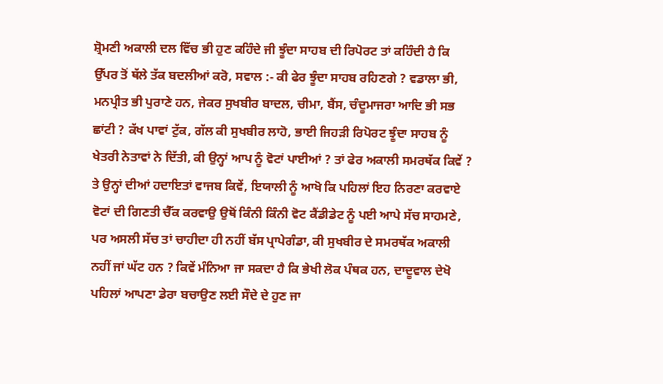ਸ਼੍ਰੋਮਣੀ ਅਕਾਲੀ ਦਲ ਵਿੱਚ ਭੀ ਹੁਣ ਕਹਿੰਦੇ ਜੀ ਝੂੰਦਾ ਸਾਹਬ ਦੀ ਰਿਪੋਰਟ ਤਾਂ ਕਹਿੰਦੀ ਹੈ ਕਿ ਉੱਪਰ ਤੋਂ ਥੱਲੇ ਤੱਕ ਬਦਲੀਆਂ ਕਰੋ, ਸਵਾਲ :- ਕੀ ਫੇਰ ਝੂੰਦਾ ਸਾਹਬ ਰਹਿਣਗੇ ? ਵਡਾਲਾ ਭੀ, ਮਨਪ੍ਰੀਤ ਭੀ ਪੁਰਾਣੇ ਹਨ, ਜੇਕਰ ਸੁਖਬੀਰ ਬਾਦਲ, ਚੀਮਾ, ਬੈਂਸ, ਚੰਦੂਮਾਜਰਾ ਆਦਿ ਭੀ ਸਭ ਛਾਂਟੀ ? ਕੱਖ ਪਾਵਾਂ ਟੁੱਕ, ਗੱਲ ਕੀ ਸੁਖਬੀਰ ਲਾਹੋ, ਭਾਈ ਜਿਹੜੀ ਰਿਪੋਰਟ ਝੂੰਦਾ ਸਾਹਬ ਨੂੰ ਖੇਤਰੀ ਨੇਤਾਵਾਂ ਨੇ ਦਿੱਤੀ, ਕੀ ਉਨ੍ਹਾਂ ਆਪ ਨੂੰ ਵੋਟਾਂ ਪਾਈਆਂ ? ਤਾਂ ਫੇਰ ਅਕਾਲੀ ਸਮਰਥੱਕ ਕਿਵੇਂ ? ਤੇ ਉਨ੍ਹਾਂ ਦੀਆਂ ਹਦਾਇਤਾਂ ਵਾਜਬ ਕਿਵੇਂ, ਇਯਾਲੀ ਨੂੰ ਆਖੋ ਕਿ ਪਹਿਲਾਂ ਇਹ ਨਿਰਣਾ ਕਰਵਾਏ ਵੋਟਾਂ ਦੀ ਗਿਣਤੀ ਚੈੱਕ ਕਰਵਾਉ ਉਥੋਂ ਕਿੰਨੀ ਕਿੰਨੀ ਵੋਟ ਕੈਂਡੀਡੇਟ ਨੂੰ ਪਈ ਆਪੇ ਸੱਚ ਸਾਹਮਣੇ, ਪਰ ਅਸਲੀ ਸੱਚ ਤਾਂ ਚਾਹੀਦਾ ਹੀ ਨਹੀਂ ਬੱਸ ਪ੍ਰਾਪੇਗੰਡਾ, ਕੀ ਸੁਖਬੀਰ ਦੇ ਸਮਰਥੱਕ ਅਕਾਲੀ ਨਹੀਂ ਜਾਂ ਘੱਟ ਹਨ ? ਕਿਵੇਂ ਮੰਨਿਆ ਜਾ ਸਕਦਾ ਹੈ ਕਿ ਭੇਖੀ ਲੋਕ ਪੰਥਕ ਹਨ, ਦਾਦੂਵਾਲ ਦੇਖੋ ਪਹਿਲਾਂ ਆਪਣਾ ਡੇਰਾ ਬਚਾਉਣ ਲਈ ਸੌਦੇ ਦੇ ਹੁਣ ਜਾ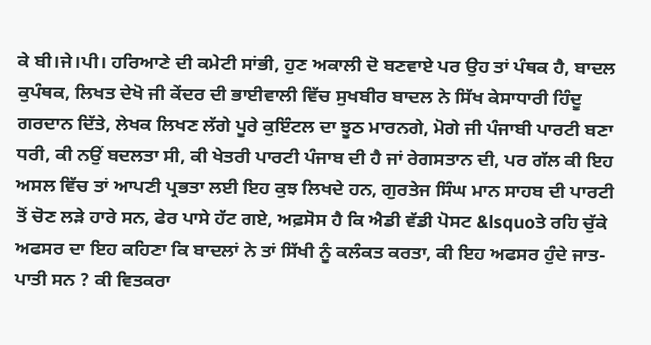ਕੇ ਬੀ।ਜੇ।ਪੀ। ਹਰਿਆਣੇ ਦੀ ਕਮੇਟੀ ਸਾਂਭੀ, ਹੁਣ ਅਕਾਲੀ ਦੋ ਬਣਵਾਏ ਪਰ ਉਹ ਤਾਂ ਪੰਥਕ ਹੈ, ਬਾਦਲ ਕੁਪੰਥਕ, ਲਿਖਤ ਦੇਖੋ ਜੀ ਕੇਂਦਰ ਦੀ ਭਾਈਵਾਲੀ ਵਿੱਚ ਸੁਖਬੀਰ ਬਾਦਲ ਨੇ ਸਿੱਖ ਕੇਸਾਧਾਰੀ ਹਿੰਦੂ ਗਰਦਾਨ ਦਿੱਤੇ, ਲੇਖਕ ਲਿਖਣ ਲੱਗੇ ਪੂਰੇ ਕੁਇੰਟਲ ਦਾ ਝੂਠ ਮਾਰਨਗੇ, ਮੋਗੇ ਜੀ ਪੰਜਾਬੀ ਪਾਰਟੀ ਬਣਾ ਧਰੀ, ਕੀ ਨਉਂ ਬਦਲਤਾ ਸੀ, ਕੀ ਖੇਤਰੀ ਪਾਰਟੀ ਪੰਜਾਬ ਦੀ ਹੈ ਜਾਂ ਰੇਗਸਤਾਨ ਦੀ, ਪਰ ਗੱਲ ਕੀ ਇਹ ਅਸਲ ਵਿੱਚ ਤਾਂ ਆਪਣੀ ਪ੍ਰਭਤਾ ਲਈ ਇਹ ਕੁਝ ਲਿਖਦੇ ਹਨ, ਗੁਰਤੇਜ ਸਿੰਘ ਮਾਨ ਸਾਹਬ ਦੀ ਪਾਰਟੀ ਤੋਂ ਚੋਣ ਲੜੇ ਹਾਰੇ ਸਨ, ਫੇਰ ਪਾਸੇ ਹੱਟ ਗਏ, ਅਫ਼ਸੋਸ ਹੈ ਕਿ ਐਡੀ ਵੱਡੀ ਪੋਸਟ &lsquoਤੇ ਰਹਿ ਚੁੱਕੇ ਅਫਸਰ ਦਾ ਇਹ ਕਹਿਣਾ ਕਿ ਬਾਦਲਾਂ ਨੇ ਤਾਂ ਸਿੱਖੀ ਨੂੰ ਕਲੰਕਤ ਕਰਤਾ, ਕੀ ਇਹ ਅਫਸਰ ਹੁੰਦੇ ਜਾਤ-ਪਾਤੀ ਸਨ ? ਕੀ ਵਿਤਕਰਾ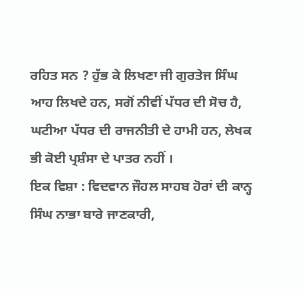ਰਹਿਤ ਸਨ ? ਹੁੱਭ ਕੇ ਲਿਖਣਾ ਜੀ ਗੁਰਤੇਜ ਸਿੰਘ ਆਹ ਲਿਖਦੇ ਹਨ, ਸਗੋਂ ਨੀਵੀਂ ਪੱਧਰ ਦੀ ਸੋਚ ਹੈ, ਘਟੀਆ ਪੱਧਰ ਦੀ ਰਾਜਨੀਤੀ ਦੇ ਹਾਮੀ ਹਨ, ਲੇਖਕ ਭੀ ਕੋਈ ਪ੍ਰਸ਼ੰਸਾ ਦੇ ਪਾਤਰ ਨਹੀਂ ।
ਇਕ ਵਿਸ਼ਾ : ਵਿਦਵਾਨ ਜੌਹਲ ਸਾਹਬ ਹੋਰਾਂ ਦੀ ਕਾਨ੍ਹ ਸਿੰਘ ਨਾਭਾ ਬਾਰੇ ਜਾਣਕਾਰੀ,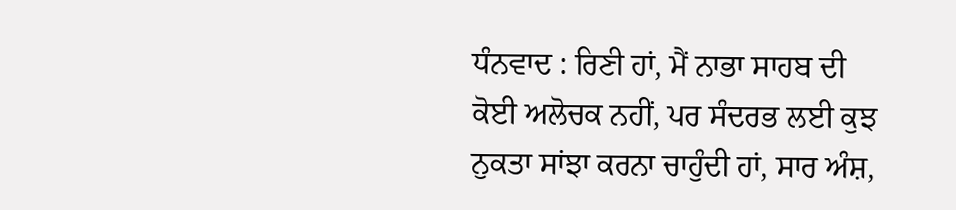ਧੰਨਵਾਦ : ਰਿਣੀ ਹਾਂ, ਮੈਂ ਨਾਭਾ ਸਾਹਬ ਦੀ ਕੋਈ ਅਲੋਚਕ ਨਹੀਂ, ਪਰ ਸੰਦਰਭ ਲਈ ਕੁਝ ਨੁਕਤਾ ਸਾਂਝਾ ਕਰਨਾ ਚਾਹੁੰਦੀ ਹਾਂ, ਸਾਰ ਅੰਸ਼,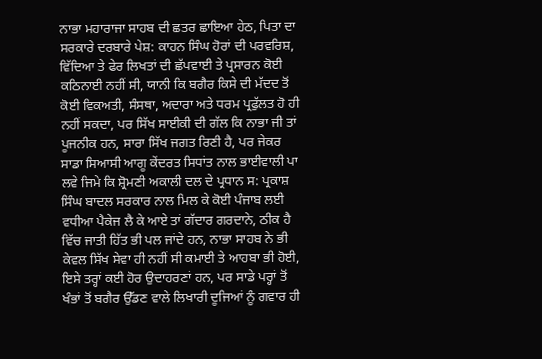ਨਾਭਾ ਮਹਾਰਾਜਾ ਸਾਹਬ ਦੀ ਛਤਰ ਛਾਇਆ ਹੇਠ, ਪਿਤਾ ਦਾ ਸਰਕਾਰੇ ਦਰਬਾਰੇ ਪੇਸ਼: ਕਾਹਨ ਸਿੰਘ ਹੋਰਾਂ ਦੀ ਪਰਵਰਿਸ਼, ਵਿੱਦਿਆ ਤੇ ਫੇਰ ਲਿਖਤਾਂ ਦੀ ਛੱਪਵਾਈ ਤੇ ਪ੍ਰਸਾਰਨ ਕੋਈ ਕਠਿਨਾਈ ਨਹੀਂ ਸੀ, ਯਾਨੀ ਕਿ ਬਗੈਰ ਕਿਸੇ ਦੀ ਮੱਦਦ ਤੋਂ ਕੋਈ ਵਿਕਅਤੀ, ਸੰਸਥਾ, ਅਦਾਰਾ ਅਤੇ ਧਰਮ ਪ੍ਰਫੁੱਲਤ ਹੋ ਹੀ ਨਹੀਂ ਸਕਦਾ, ਪਰ ਸਿੱਖ ਸਾਈਕੀ ਦੀ ਗੱਲ ਕਿ ਨਾਭਾ ਜੀ ਤਾਂ ਪੂਜਨੀਕ ਹਨ, ਸਾਰਾ ਸਿੱਖ ਜਗਤ ਰਿਣੀ ਹੈ, ਪਰ ਜੇਕਰ ਸਾਡਾ ਸਿਆਸੀ ਆਗੂ ਕੇਂਦਰਤ ਸਿਧਾਂਤ ਨਾਲ ਭਾਈਵਾਲੀ ਪਾ ਲਵੇ ਜਿਮੇ ਕਿ ਸ਼੍ਰੋਮਣੀ ਅਕਾਲੀ ਦਲ ਦੇ ਪ੍ਰਧਾਨ ਸ: ਪ੍ਰਕਾਸ਼ ਸਿੰਘ ਬਾਦਲ ਸਰਕਾਰ ਨਾਲ ਮਿਲ ਕੇ ਕੋਈ ਪੰਜਾਬ ਲਈ ਵਧੀਆ ਪੈਕੇਜ ਲੈ ਕੇ ਆਏ ਤਾਂ ਗੱਦਾਰ ਗਰਦਾਨੇ, ਠੀਕ ਹੈ ਵਿੱਚ ਜਾਤੀ ਹਿੱਤ ਭੀ ਪਲ ਜਾਂਦੇ ਹਨ, ਨਾਭਾ ਸਾਹਬ ਨੇ ਭੀ ਕੇਵਲ ਸਿੱਖ ਸੇਵਾ ਹੀ ਨਹੀਂ ਸੀ ਕਮਾਈ ਤੇ ਆਹਬਾ ਭੀ ਹੋਈ, ਇਸੇ ਤਰ੍ਹਾਂ ਕਈ ਹੋਰ ਉਦਾਹਰਣਾਂ ਹਨ, ਪਰ ਸਾਡੇ ਪਰ੍ਹਾਂ ਤੋਂ ਖੰਭਾਂ ਤੋਂ ਬਗੈਰ ਉੱਡਣ ਵਾਲੇ ਲਿਖਾਰੀ ਦੂਜਿਆਂ ਨੂੰ ਗਵਾਰ ਹੀ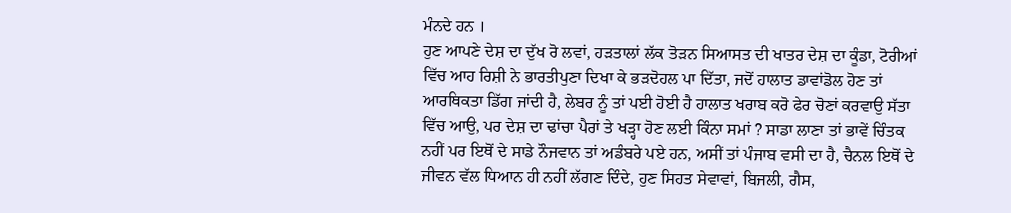ਮੰਨਦੇ ਹਨ ।
ਹੁਣ ਆਪਣੇ ਦੇਸ਼ ਦਾ ਦੁੱਖ ਰੋ ਲਵਾਂ, ਹੜਤਾਲਾਂ ਲੱਕ ਤੋੜਨ ਸਿਆਸਤ ਦੀ ਖਾਤਰ ਦੇਸ਼ ਦਾ ਕੂੰਡਾ, ਟੋਰੀਆਂ ਵਿੱਚ ਆਹ ਰਿਸ਼ੀ ਨੇ ਭਾਰਤੀਪੁਣਾ ਦਿਖਾ ਕੇ ਭੜਦੋਹਲ ਪਾ ਦਿੱਤਾ, ਜਦੋਂ ਹਾਲਾਤ ਡਾਵਾਂਡੋਲ ਹੋਣ ਤਾਂ ਆਰਥਿਕਤਾ ਡਿੱਗ ਜਾਂਦੀ ਹੈ, ਲੇਬਰ ਨੂੰ ਤਾਂ ਪਈ ਹੋਈ ਹੈ ਹਾਲਾਤ ਖਰਾਬ ਕਰੋ ਫੇਰ ਚੋਣਾਂ ਕਰਵਾਉ ਸੱਤਾ ਵਿੱਚ ਆਉ, ਪਰ ਦੇਸ਼ ਦਾ ਢਾਂਚਾ ਪੈਰਾਂ ਤੇ ਖੜ੍ਹਾ ਹੋਣ ਲਈ ਕਿੰਨਾ ਸਮਾਂ ? ਸਾਡਾ ਲਾਣਾ ਤਾਂ ਭਾਵੇਂ ਚਿੰਤਕ ਨਹੀਂ ਪਰ ਇਥੋਂ ਦੇ ਸਾਡੇ ਨੌਜਵਾਨ ਤਾਂ ਅਡੰਬਰੇ ਪਏ ਹਨ, ਅਸੀਂ ਤਾਂ ਪੰਜਾਬ ਵਸੀ ਦਾ ਹੈ, ਚੈਨਲ ਇਥੋਂ ਦੇ ਜੀਵਨ ਵੱਲ ਧਿਆਨ ਹੀ ਨਹੀਂ ਲੱਗਣ ਦਿੰਦੇ, ਹੁਣ ਸਿਹਤ ਸੇਵਾਵਾਂ, ਬਿਜਲੀ, ਗੈਸ,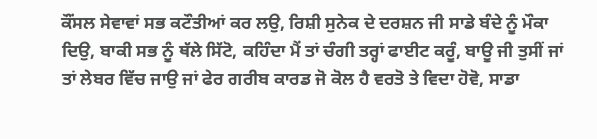ਕੌਂਸਲ ਸੇਵਾਵਾਂ ਸਭ ਕਟੌਤੀਆਂ ਕਰ ਲਉ, ਰਿਸ਼ੀ ਸੁਨੇਕ ਦੇ ਦਰਸ਼ਨ ਜੀ ਸਾਡੇ ਬੰਦੇ ਨੂੰ ਮੌਕਾ ਦਿਉ, ਬਾਕੀ ਸਭ ਨੂੰ ਥੱਲੇ ਸਿੱਟੋ, ਕਹਿੰਦਾ ਮੈਂ ਤਾਂ ਚੰਗੀ ਤਰ੍ਹਾਂ ਫਾਈਟ ਕਰੂੰ, ਬਾਊ ਜੀ ਤੁਸੀਂ ਜਾਂ ਤਾਂ ਲੇਬਰ ਵਿੱਚ ਜਾਉ ਜਾਂ ਫੇਰ ਗਰੀਬ ਕਾਰਡ ਜੋ ਕੋਲ ਹੈ ਵਰਤੋ ਤੇ ਵਿਦਾ ਹੋਵੋ, ਸਾਡਾ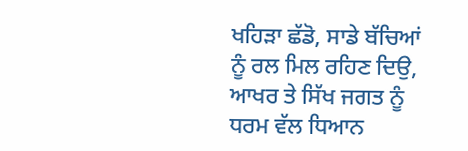ਖਹਿੜਾ ਛੱਡੋ, ਸਾਡੇ ਬੱਚਿਆਂ ਨੂੰ ਰਲ ਮਿਲ ਰਹਿਣ ਦਿਉ, ਆਖਰ ਤੇ ਸਿੱਖ ਜਗਤ ਨੂੰ ਧਰਮ ਵੱਲ ਧਿਆਨ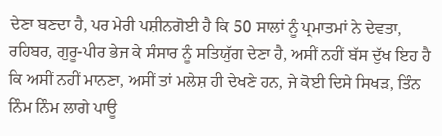ਦੇਣਾ ਬਣਦਾ ਹੈ, ਪਰ ਮੇਰੀ ਪਸ਼ੀਨਗੋਈ ਹੈ ਕਿ 50 ਸਾਲਾਂ ਨੂੰ ਪ੍ਰਮਾਤਮਾਂ ਨੇ ਦੇਵਤਾ, ਰਹਿਬਰ, ਗੁਰੂ-ਪੀਰ ਭੇਜ ਕੇ ਸੰਸਾਰ ਨੂੰ ਸਤਿਯੁੱਗ ਦੇਣਾ ਹੈ, ਅਸੀਂ ਨਹੀਂ ਬੱਸ ਦੁੱਖ ਇਹ ਹੈ ਕਿ ਅਸੀਂ ਨਹੀਂ ਮਾਨਣਾ, ਅਸੀਂ ਤਾਂ ਮਲੇਸ਼ ਹੀ ਦੇਖਣੇ ਹਨ, ਜੇ ਕੋਈ ਦਿਸੇ ਸਿਖੜ, ਤਿੰਨ ਨਿੰਮ ਨਿੰਮ ਲਾਗੇ ਪਾਊ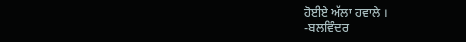ਹੋਈਏ ਅੱਲਾ ਹਵਾਲੇ ।
-ਬਲਵਿੰਦਰ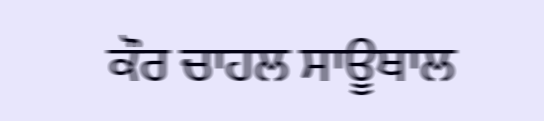ਕੌਰ ਚਾਹਲ ਸਾਊਥਾਲ